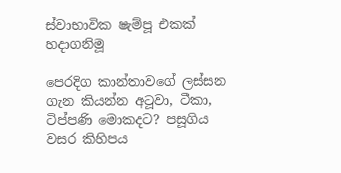ස්වාභාවික ෂැම්පූ එකක් හදාගනිමූ

පෙරදිග කාන්තාවගේ ලස්සන ගැන කියන්න අටූවා, ටීකා, ටිප්පණි මොකදට? පසූගිය වසර කිහිපය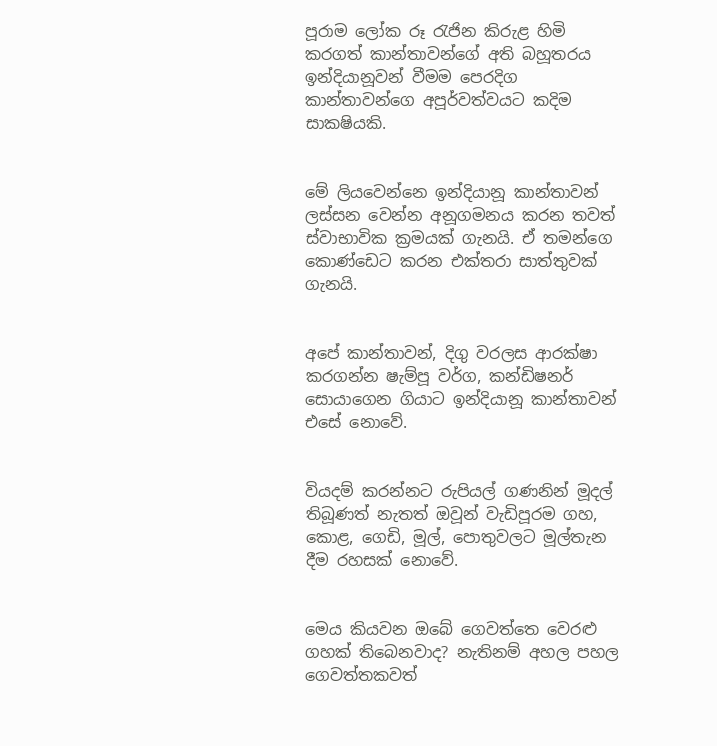පූරාම ලෝක රූ රැජින කිරුළ හිමි කරගත් කාන්තාවන්ගේ අති බහූතරය ඉන්දියානූවන් වීමම පෙරදිග කාන්තාවන්ගෙ අපූර්වත්වයට කදිම සාකෂියකි.


මේ ලියවෙන්නෙ ඉන්දියානූ කාන්තාවන් ලස්සන වෙන්න අනූගමනය කරන තවත් ස්වාභාවික ක්‍රමයක් ගැනයි. ඒ තමන්ගෙ කොණ්ඩෙට කරන එක්තරා සාත්තුවක් ගැනයි.


අපේ කාන්තාවන්, දිගු වරලස ආරක්ෂා කරගන්න ෂැම්පූ වර්ග, කන්ඩිෂනර් සොයාගෙන ගියාට ඉන්දියානූ කාන්තාවන් එසේ නොවේ.


වියදම් කරන්නට රුපියල් ගණනින් මූදල් තිබූණත් නැතත් ඔවූන් වැඩිපූරම ගහ, කොළ, ගෙඩි, මූල්, පොතුවලට මූල්තැන දීම රහසක් නොවේ.


මෙය කියවන ඔබේ ගෙවත්තෙ වෙරළු ගහක් තිබෙනවාද? නැතිනම් අහල පහල ගෙවත්තකවත්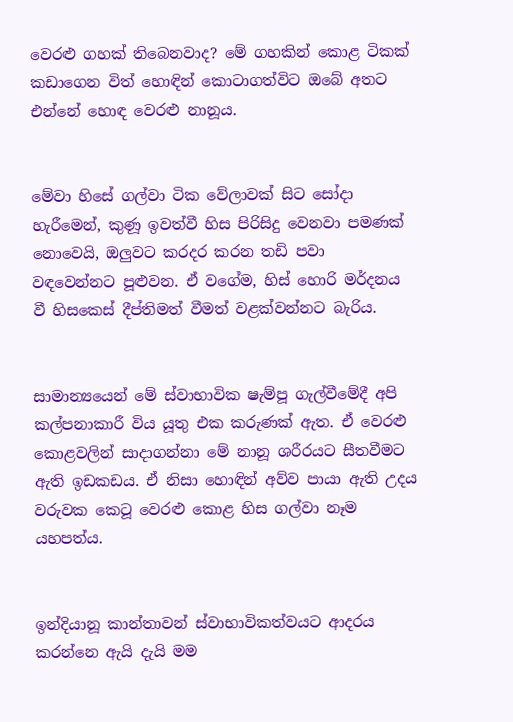වෙරළු ගහක් තිබෙනවාද? මේ ගහකින් කොළ ටිකක් කඩාගෙන විත් හොඳින් කොටාගත්විට ඔබේ අතට එන්නේ හොඳ වෙරළු නානූය.


මේවා හිසේ ගල්වා ටික වේලාවක් සිට සෝදා හැරීමෙන්, කුණූ ඉවත්වී හිස පිරිසිදු වෙනවා පමණක් නොවෙයි, ඔලුවට කරදර කරන තඩි පවා වඳවෙන්නට පූළුවන. ඒ වගේම, හිස් හොරි මර්දනය වී හිසකෙස් දීප්තිමත් වීමත් වළක්වන්නට බැරිය.


සාමාන්‍යයෙන් මේ ස්වාභාවික ෂැම්පූ ගැල්වීමේදී අපි කල්පනාකාරී විය යූතු එක කරුණක් ඇත. ඒ වෙරළු කොළවලින් සාදාගන්නා මේ නානූ ශරීරයට සීතවීමට ඇති ඉඩකඩය. ඒ නිසා හොඳින් අව්ව පායා ඇති උදය වරුවක කෙටූ වෙරළු කොළ හිස ගල්වා නෑම යහපත්ය.


ඉන්දියානූ කාන්තාවන් ස්වාභාවිකත්වයට ආදරය කරන්නෙ ඇයි දැයි මම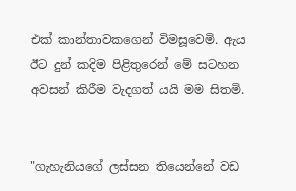එක් කාන්තාවකගෙන් විමසූවෙමි. ඇය ඊට දුන් කදිම පිළිතුරෙන් මේ සටහන අවසන් කිරීම වැදගත් යයි මම සිතමි.


"ගැහැනියගේ ලස්සන තියෙන්නේ වඩ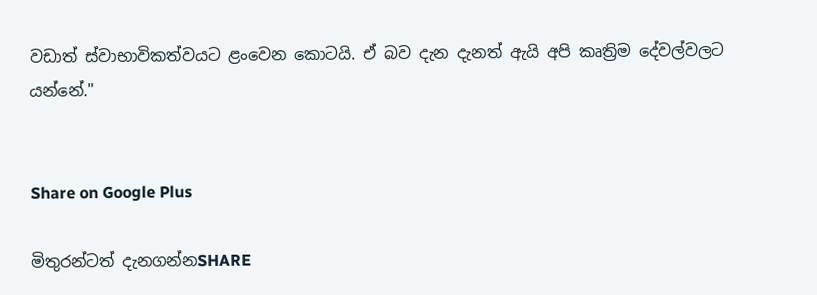වඩාත් ස්වාභාවිකත්වයට ළංවෙන කොටයි. ඒ බව දැන දැනත් ඇයි අපි කෘත්‍රිම දේවල්වලට යන්නේ."


Share on Google Plus

මිතුරන්ටත් දැනගන්නSHARE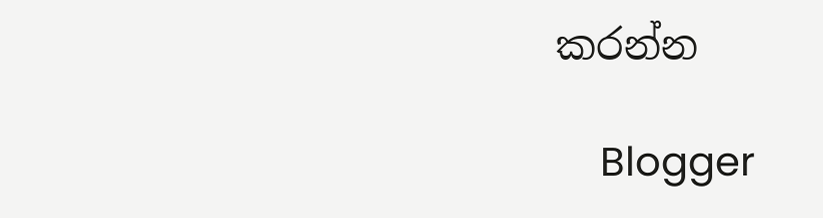කරන්න

    Blogger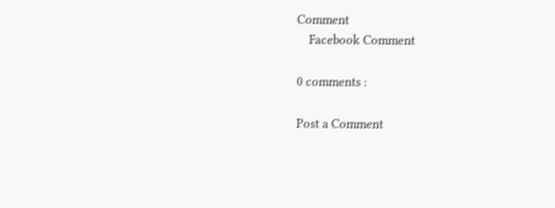Comment
    Facebook Comment

0 comments :

Post a Comment